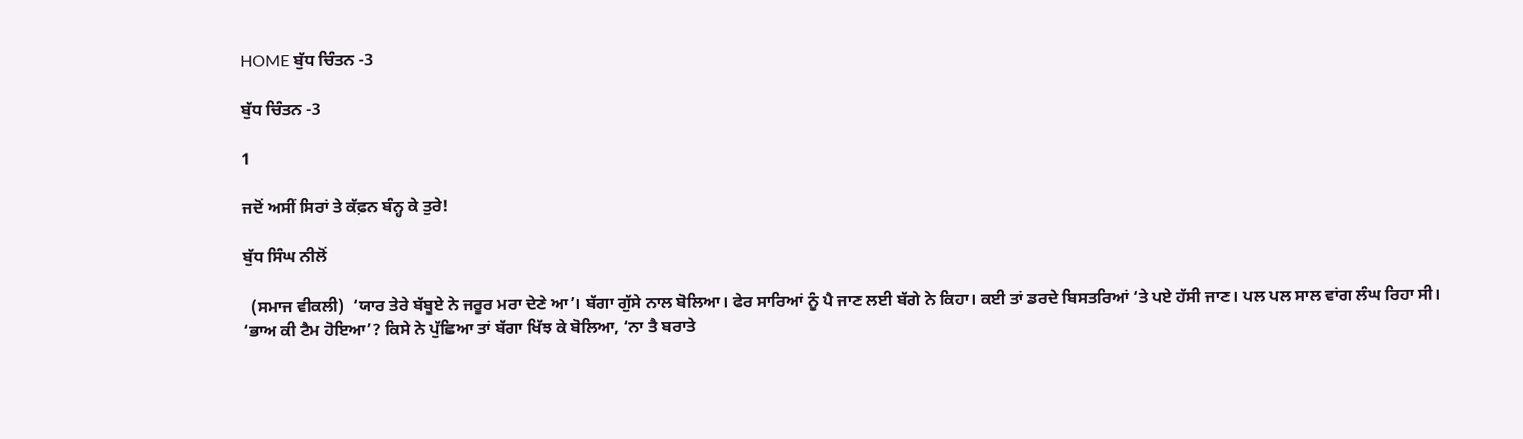HOME ਬੁੱਧ ਚਿੰਤਨ -3

ਬੁੱਧ ਚਿੰਤਨ -3

1

ਜਦੋਂ ਅਸੀਂ ਸਿਰਾਂ ਤੇ ਕੱਫ਼ਨ ਬੰਨ੍ਹ ਕੇ ਤੁਰੇ!

ਬੁੱਧ ਸਿੰਘ ਨੀਲੋਂ

  (ਸਮਾਜ ਵੀਕਲੀ)  ‘ਯਾਰ ਤੇਰੇ ਬੱਬੂਏ ਨੇ ਜਰੂਰ ਮਰਾ ਦੇਣੇ ਆ’। ਬੱਗਾ ਗੁੱਸੇ ਨਾਲ ਬੋਲਿਆ। ਫੇਰ ਸਾਰਿਆਂ ਨੂੰ ਪੈ ਜਾਣ ਲਈ ਬੱਗੇ ਨੇ ਕਿਹਾ। ਕਈ ਤਾਂ ਡਰਦੇ ਬਿਸਤਰਿਆਂ ‘ਤੇ ਪਏ ਹੱਸੀ ਜਾਣ। ਪਲ ਪਲ ਸਾਲ ਵਾਂਗ ਲੰਘ ਰਿਹਾ ਸੀ।
‘ਭਾਅ ਕੀ ਟੈਮ ਹੋਇਆ’? ਕਿਸੇ ਨੇ ਪੁੱਛਿਆ ਤਾਂ ਬੱਗਾ ਖਿੱਝ ਕੇ ਬੋਲਿਆ, ‘ਨਾ ਤੈ ਬਰਾਤੇ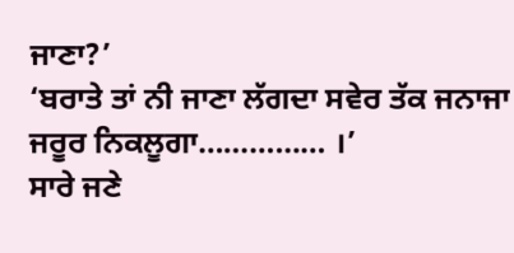ਜਾਣਾ?’
‘ਬਰਾਤੇ ਤਾਂ ਨੀ ਜਾਣਾ ਲੱਗਦਾ ਸਵੇਰ ਤੱਕ ਜਨਾਜਾ ਜਰੂਰ ਨਿਕਲੂਗਾ…………… ।’
ਸਾਰੇ ਜਣੇ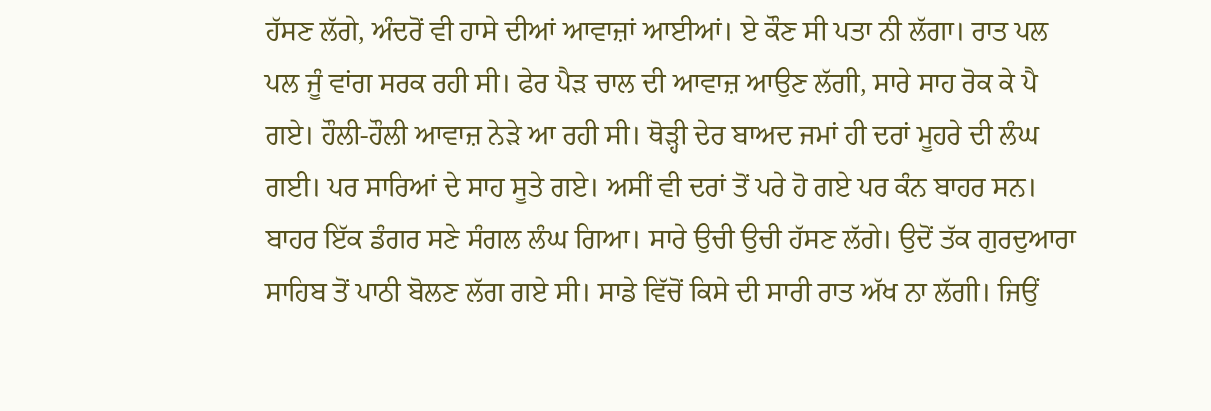ਹੱਸਣ ਲੱਗੇ, ਅੰਦਰੋਂ ਵੀ ਹਾਸੇ ਦੀਆਂ ਆਵਾਜ਼ਾਂ ਆਈਆਂ। ਏ ਕੌਣ ਸੀ ਪਤਾ ਨੀ ਲੱਗਾ। ਰਾਤ ਪਲ ਪਲ ਜੂੰ ਵਾਂਗ ਸਰਕ ਰਹੀ ਸੀ। ਫੇਰ ਪੈੜ ਚਾਲ ਦੀ ਆਵਾਜ਼ ਆਉਣ ਲੱਗੀ, ਸਾਰੇ ਸਾਹ ਰੋਕ ਕੇ ਪੈ ਗਏ। ਹੌਲੀ-ਹੌਲੀ ਆਵਾਜ਼ ਨੇੜੇ ਆ ਰਹੀ ਸੀ। ਥੋੜ੍ਹੀ ਦੇਰ ਬਾਅਦ ਜਮਾਂ ਹੀ ਦਰਾਂ ਮੂਹਰੇ ਦੀ ਲੰਘ ਗਈ। ਪਰ ਸਾਰਿਆਂ ਦੇ ਸਾਹ ਸੂਤੇ ਗਏ। ਅਸੀਂ ਵੀ ਦਰਾਂ ਤੋਂ ਪਰੇ ਹੋ ਗਏ ਪਰ ਕੰਨ ਬਾਹਰ ਸਨ। ਬਾਹਰ ਇੱਕ ਡੰਗਰ ਸਣੇ ਸੰਗਲ ਲੰਘ ਗਿਆ। ਸਾਰੇ ਉਚੀ ਉਚੀ ਹੱਸਣ ਲੱਗੇ। ਉਦੋਂ ਤੱਕ ਗੁਰਦੁਆਰਾ ਸਾਹਿਬ ਤੋਂ ਪਾਠੀ ਬੋਲਣ ਲੱਗ ਗਏ ਸੀ। ਸਾਡੇ ਵਿੱਚੋਂ ਕਿਸੇ ਦੀ ਸਾਰੀ ਰਾਤ ਅੱਖ ਨਾ ਲੱਗੀ। ਜਿਉਂ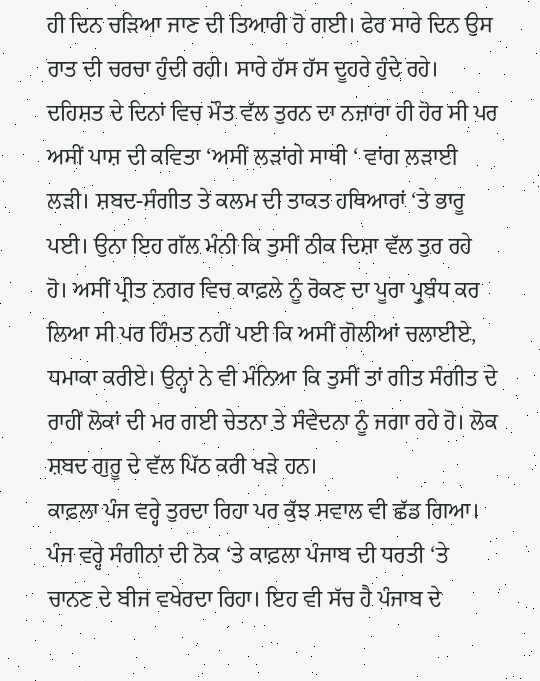ਹੀ ਦਿਨ ਚੜਿਆ ਜਾਣ ਦੀ ਤਿਆਰੀ ਹੋ ਗਈ। ਫੇਰ ਸਾਰੇ ਦਿਨ ਉਸ ਰਾਤ ਦੀ ਚਰਚਾ ਹੁੰਦੀ ਰਹੀ। ਸਾਰੇ ਹੱਸ ਹੱਸ ਦੂਹਰੇ ਹੁੰਦੇ ਰਹੇ।
ਦਹਿਸ਼ਤ ਦੇ ਦਿਨਾਂ ਵਿਚ ਮੌਤ ਵੱਲ ਤੁਰਨ ਦਾ ਨਜ਼ਾਰਾ ਹੀ ਹੋਰ ਸੀ ਪਰ ਅਸੀਂ ਪਾਸ਼ ਦੀ ਕਵਿਤਾ ‘ਅਸੀਂ ਲੜਾਂਗੇ ਸਾਥੀ ‘ ਵਾਂਗ ਲੜਾਈ ਲੜੀ। ਸ਼ਬਦ-ਸੰਗੀਤ ਤੇ ਕਲਮ ਦੀ ਤਾਕਤ ਹਥਿਆਰਾਂ ‘ਤੇ ਭਾਰੂ ਪਈ। ਉਨਾ ਇਹ ਗੱਲ ਮੰਨੀ ਕਿ ਤੁਸੀਂ ਠੀਕ ਦਿਸ਼ਾ ਵੱਲ ਤੁਰ ਰਹੇ ਹੋ। ਅਸੀਂ ਪ੍ਰੀਤ ਨਗਰ ਵਿਚ ਕਾਫ਼ਲੇ ਨੂੰ ਰੋਕਣ ਦਾ ਪੂਰਾ ਪ੍ਰੁਬੰਧ ਕਰ ਲਿਆ ਸੀ ਪਰ ਹਿੰਮਤ ਨਹੀਂ ਪਈ ਕਿ ਅਸੀਂ ਗੋਲੀਆਂ ਚਲਾਈਏ, ਧਮਾਕਾ ਕਰੀਏ। ਉਨ੍ਹਾਂ ਨੇ ਵੀ ਮੰਨਿਆ ਕਿ ਤੁਸੀਂ ਤਾਂ ਗੀਤ ਸੰਗੀਤ ਦੇ ਰਾਹੀਂ ਲੋਕਾਂ ਦੀ ਮਰ ਗਈ ਚੇਤਨਾ ਤੇ ਸੰਵੇਦਨਾ ਨੂੰ ਜਗਾ ਰਹੇ ਹੋ। ਲੋਕ ਸ਼ਬਦ ਗੁਰੂ ਦੇ ਵੱਲ ਪਿੱਠ ਕਰੀ ਖੜੇ ਹਨ।
ਕਾਫ਼ਲਾ ਪੰਜ ਵਰ੍ਹੇ ਤੁਰਦਾ ਰਿਹਾ ਪਰ ਕੁੱਝ ਸਵਾਲ ਵੀ ਛੱਡ ਗਿਆ। ਪੰਜ ਵਰ੍ਹੇ ਸੰਗੀਨਾਂ ਦੀ ਨੋਕ ‘ਤੇ ਕਾਫ਼ਲਾ ਪੰਜਾਬ ਦੀ ਧਰਤੀ ‘ਤੇ ਚਾਨਣ ਦੇ ਬੀਜ ਵਖੇਰਦਾ ਰਿਹਾ। ਇਹ ਵੀ ਸੱਚ ਹੈ ਪੰਜਾਬ ਦੇ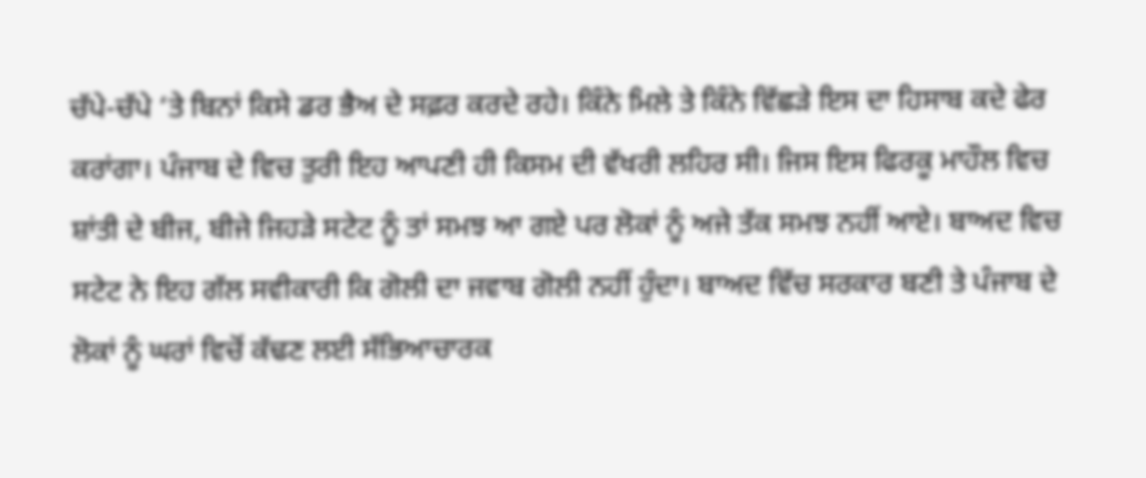ਚੱਪੇ-ਚੱਪੇ ‘ਤੇ ਬਿਨਾਂ ਕਿਸੇ ਡਰ ਭੈਅ ਦੇ ਸਫ਼ਰ ਕਰਦੇ ਰਹੇ। ਕਿੰਨੇ ਮਿਲੇ ਤੇ ਕਿੰਨੇ ਵਿੱਛੜੇ ਇਸ ਦਾ ਹਿਸਾਬ ਕਦੇ ਫੇਰ ਕਰਾਂਗਾ। ਪੰਜਾਬ ਦੇ ਵਿਚ ਤੁਰੀ ਇਹ ਆਪਣੀ ਹੀ ਕਿਸਮ ਦੀ ਵੱਖਰੀ ਲਹਿਰ ਸੀ। ਜਿਸ ਇਸ ਫਿਰਕੂ ਮਾਹੌਲ ਵਿਚ ਸ਼ਾਂਤੀ ਦੇ ਬੀਜ, ਬੀਜੇ ਜਿਹੜੇ ਸਟੇਟ ਨੂੰ ਤਾਂ ਸਮਝ ਆ ਗਏ ਪਰ ਲੋਕਾਂ ਨੂੰ ਅਜੇ ਤੱਕ ਸਮਝ ਨਹੀਂ ਆਏ। ਬਾਅਦ ਵਿਚ ਸਟੇਟ ਨੇ ਇਹ ਗੱਲ ਸਵੀਕਾਰੀ ਕਿ ਗੋਲੀ ਦਾ ਜਵਾਬ ਗੋਲੀ ਨਹੀਂ ਹੁੰਦਾ। ਬਾਅਦ ਵਿੱਚ ਸਰਕਾਰ ਬਣੀ ਤੇ ਪੰਜਾਬ ਦੇ ਲੋਕਾਂ ਨੂੰ ਘਰਾਂ ਵਿਚੋਂ ਕੱਢਣ ਲਈ ਸੱਭਿਆਚਾਰਕ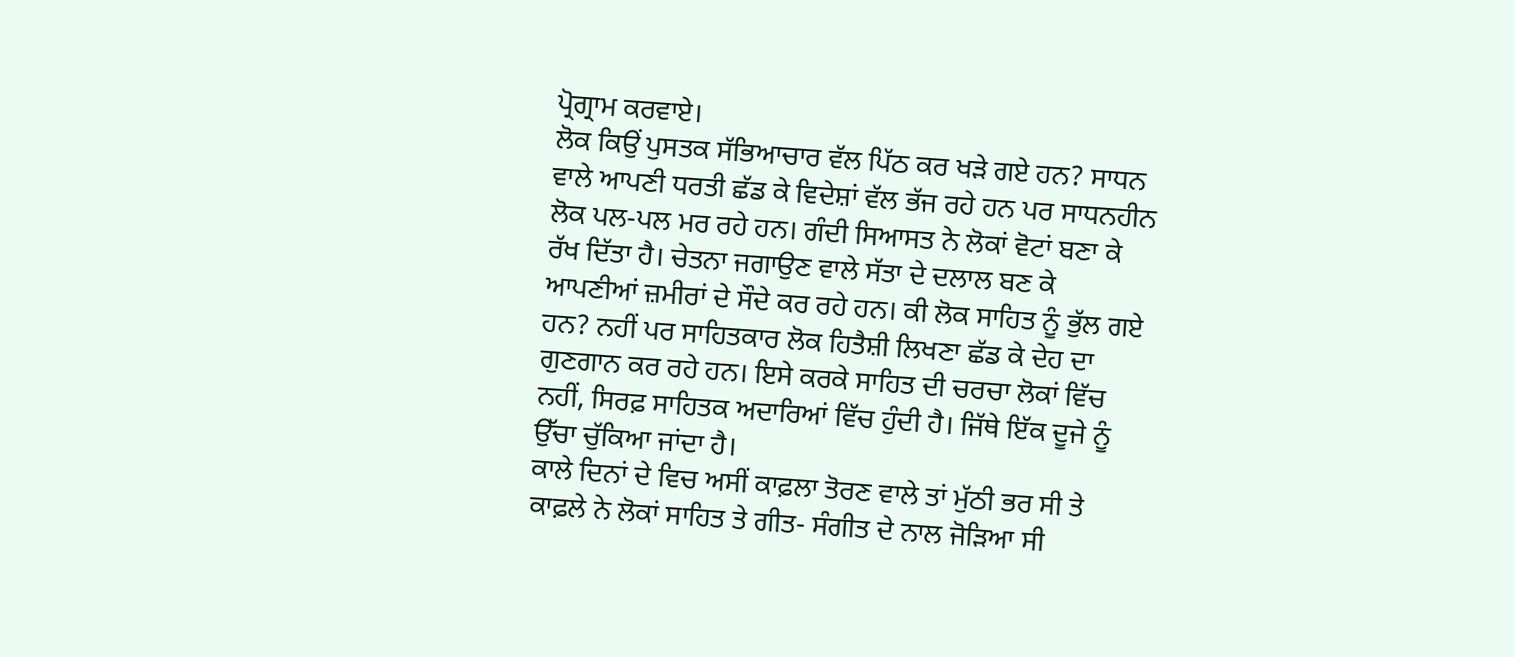ਪ੍ਰੋਗ੍ਰਾਮ ਕਰਵਾਏ।
ਲੋਕ ਕਿਉਂ ਪੁਸਤਕ ਸੱਭਿਆਚਾਰ ਵੱਲ ਪਿੱਠ ਕਰ ਖੜੇ ਗਏ ਹਨ? ਸਾਧਨ ਵਾਲੇ ਆਪਣੀ ਧਰਤੀ ਛੱਡ ਕੇ ਵਿਦੇਸ਼ਾਂ ਵੱਲ ਭੱਜ ਰਹੇ ਹਨ ਪਰ ਸਾਧਨਹੀਨ ਲੋਕ ਪਲ-ਪਲ ਮਰ ਰਹੇ ਹਨ। ਗੰਦੀ ਸਿਆਸਤ ਨੇ ਲੋਕਾਂ ਵੋਟਾਂ ਬਣਾ ਕੇ ਰੱਖ ਦਿੱਤਾ ਹੈ। ਚੇਤਨਾ ਜਗਾਉਣ ਵਾਲੇ ਸੱਤਾ ਦੇ ਦਲਾਲ ਬਣ ਕੇ ਆਪਣੀਆਂ ਜ਼ਮੀਰਾਂ ਦੇ ਸੌਦੇ ਕਰ ਰਹੇ ਹਨ। ਕੀ ਲੋਕ ਸਾਹਿਤ ਨੂੰ ਭੁੱਲ ਗਏ ਹਨ? ਨਹੀਂ ਪਰ ਸਾਹਿਤਕਾਰ ਲੋਕ ਹਿਤੈਸ਼ੀ ਲਿਖਣਾ ਛੱਡ ਕੇ ਦੇਹ ਦਾ ਗੁਣਗਾਨ ਕਰ ਰਹੇ ਹਨ। ਇਸੇ ਕਰਕੇ ਸਾਹਿਤ ਦੀ ਚਰਚਾ ਲੋਕਾਂ ਵਿੱਚ ਨਹੀਂ, ਸਿਰਫ਼ ਸਾਹਿਤਕ ਅਦਾਰਿਆਂ ਵਿੱਚ ਹੁੰਦੀ ਹੈ। ਜਿੱਥੇ ਇੱਕ ਦੂਜੇ ਨੂੰ ਉੱਚਾ ਚੁੱਕਿਆ ਜਾਂਦਾ ਹੈ।
ਕਾਲੇ ਦਿਨਾਂ ਦੇ ਵਿਚ ਅਸੀਂ ਕਾਫ਼ਲਾ ਤੋਰਣ ਵਾਲੇ ਤਾਂ ਮੁੱਠੀ ਭਰ ਸੀ ਤੇ ਕਾਫ਼ਲੇ ਨੇ ਲੋਕਾਂ ਸਾਹਿਤ ਤੇ ਗੀਤ- ਸੰਗੀਤ ਦੇ ਨਾਲ ਜੋੜਿਆ ਸੀ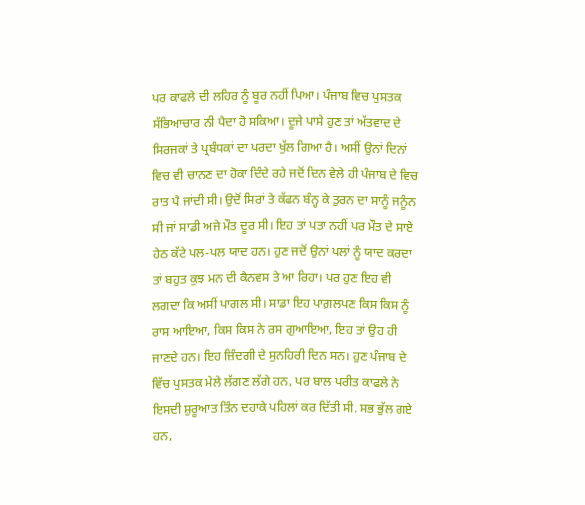ਪਰ ਕਾਫਲੇ ਦੀ ਲਹਿਰ ਨੂੰ ਬੂਰ ਨਹੀਂ ਪਿਆ। ਪੰਜਾਬ ਵਿਚ ਪੁਸਤਕ ਸੱਭਿਆਚਾਰ ਨੀ ਪੈਦਾ ਹੋ ਸਕਿਆ। ਦੂਜੇ ਪਾਸੇ ਹੁਣ ਤਾਂ ਅੱਤਵਾਦ ਦੇ ਸਿਰਜਕਾਂ ਤੇ ਪ੍ਰਬੰਧਕਾਂ ਦਾ ਪਰਦਾ ਖੁੱਲ ਗਿਆ ਹੈ। ਅਸੀਂ ਉਨਾਂ ਦਿਨਾਂ ਵਿਚ ਵੀ ਚਾਨਣ ਦਾ ਹੋਕਾ ਦਿੰਦੇ ਰਹੇ ਜਦੋਂ ਦਿਨ ਵੇਲੇ ਹੀ ਪੰਜਾਬ ਦੇ ਵਿਚ ਰਾਤ ਪੈ ਜਾਂਦੀ ਸੀ। ਉਦੋਂ ਸਿਰਾਂ ਤੇ ਕੱਫਨ ਬੰਨ੍ਹ ਕੇ ਤੁਰਨ ਦਾ ਸਾਨੂੰ ਜਨੂੰਨ ਸੀ ਜਾਂ ਸਾਡੀ ਅਜੇ ਮੌਤ ਦੂਰ ਸੀ। ਇਹ ਤਾਂ ਪਤਾ ਨਹੀਂ ਪਰ ਮੌਤ ਦੇ ਸਾਏ ਹੇਠ ਕੱਟੇ ਪਲ-ਪਲ ਯਾਦ ਹਨ। ਹੁਣ ਜਦੋਂ ਉਨਾਂ ਪਲਾਂ ਨੂੰ ਯਾਦ ਕਰਦਾ ਤਾਂ ਬਹੁਤ ਕੁਝ ਮਨ ਦੀ ਕੈਨਵਸ ਤੇ ਆ ਰਿਹਾ। ਪਰ ਹੁਣ ਇਹ ਵੀ ਲਗਦਾ ਕਿ ਅਸੀਂ ਪਾਗਲ ਸੀ। ਸਾਡਾ ਇਹ ਪਾਗ਼ਲਪਣ ਕਿਸ ਕਿਸ ਨੂੰ ਰਾਸ ਆਇਆ, ਕਿਸ ਕਿਸ ਨੇ ਰਸ ਗੁਆਇਆ, ਇਹ ਤਾਂ ਉਹ ਹੀ ਜਾਣਦੇ ਹਨ। ਇਹ ਜ਼ਿੰਦਗੀ ਦੇ ਸੁਨਹਿਰੀ ਦਿਨ ਸਨ। ਹੁਣ ਪੰਜਾਬ ਦੇ ਵਿੱਚ ਪੁਸਤਕ ਮੇਲੇ ਲੱਗਣ ਲੱਗੇ ਹਨ, ਪਰ ਬਾਲ ਪਰੀਤ ਕਾਫਲੇ ਨੇ ਇਸਦੀ ਸ਼ੁਰੂਆਤ ਤਿੰਨ ਦਹਾਕੇ ਪਹਿਲਾਂ ਕਰ ਦਿੱਤੀ ਸੀ. ਸਭ ਭੁੱਲ ਗਏ ਹਨ,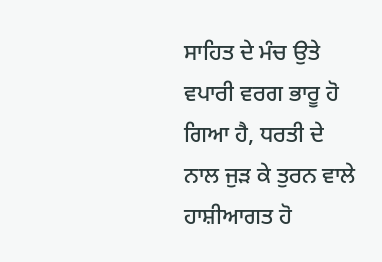ਸਾਹਿਤ ਦੇ ਮੰਚ ਉਤੇ ਵਪਾਰੀ ਵਰਗ ਭਾਰੂ ਹੋ ਗਿਆ ਹੈ, ਧਰਤੀ ਦੇ ਨਾਲ ਜੁੜ ਕੇ ਤੁਰਨ ਵਾਲੇ ਹਾਸ਼ੀਆਗਤ ਹੋ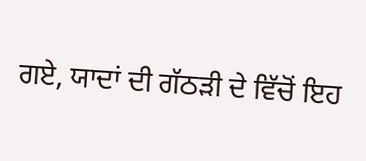ਗਏ, ਯਾਦਾਂ ਦੀ ਗੱਠੜੀ ਦੇ ਵਿੱਚੋਂ ਇਹ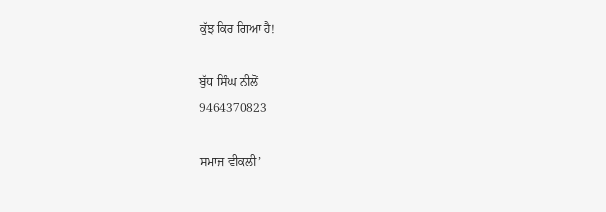ਕੁੱਝ ਕਿਰ ਗਿਆ ਹੈ!

ਬੁੱਧ ਸਿੰਘ ਨੀਲੋਂ
9464370823

ਸਮਾਜ ਵੀਕਲੀ’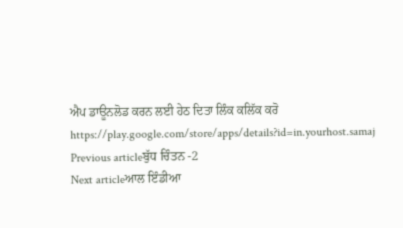ਐਪ ਡਾਊਨਲੋਡ ਕਰਨ ਲਈ ਹੇਠ ਦਿਤਾ ਲਿੰਕ ਕਲਿੱਕ ਕਰੋ
https://play.google.com/store/apps/details?id=in.yourhost.samaj
Previous articleਬੁੱਧ ਚਿੰਤਨ -2
Next articleਆਲ ਇੰਡੀਆ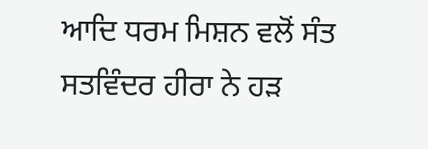ਆਦਿ ਧਰਮ ਮਿਸ਼ਨ ਵਲੋਂ ਸੰਤ ਸਤਵਿੰਦਰ ਹੀਰਾ ਨੇ ਹੜ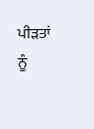ਪੀੜਤਾਂ ਨੂੰ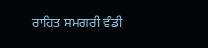ਰਾਹਿਤ ਸਮਗਰੀ ਵੰਡੀ